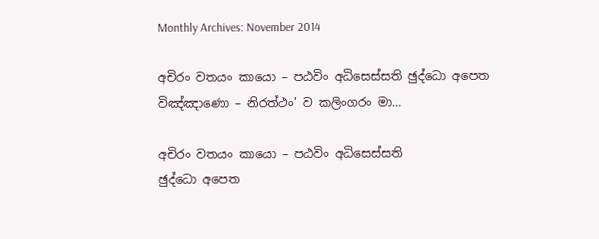Monthly Archives: November 2014

අචිරං වතයං කායො – පඨවිං අධිසෙස්සති ඡුද්ධො අපෙත විඤ්ඤාණො – නිරත්ථං’ ව කලිංගරං මා…

අචිරං වතයං කායො – පඨවිං අධිසෙස්සති
ඡුද්ධො අපෙත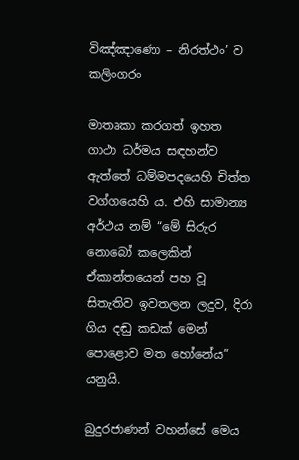විඤ්ඤාණො – නිරත්ථං’ ව කලිංගරං

මාතෘකා කරගත් ඉහත ගාථා ධර්මය සඳහන්ව ඇත්තේ ධම්මපදයෙහි චිත්ත වග්ගයෙහි ය. එහි සාමාන්‍ය අර්ථය නම් “මේ සිරුර නොබෝ කලෙකින් ඒකාන්තයෙන් පහ වූ සිතැතිව ඉවතලන ලදුව, දිරා ගිය දඬු කඩක් මෙන් පොළොව මත හෝනේය” යනුයි.

බුදුරජාණන් වහන්සේ මෙය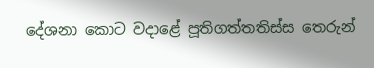දේශනා කොට වදාළේ පූතිගත්තතිස්ස තෙරුන්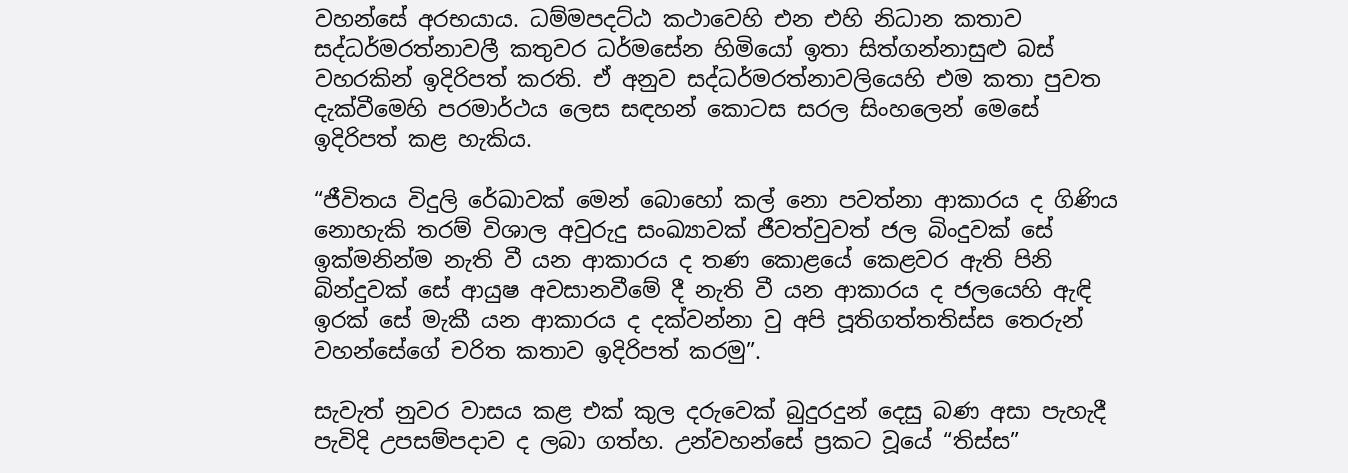වහන්සේ අරභයාය. ධම්මපදට්ඨ කථාවෙහි එන එහි නිධාන කතාව සද්ධර්මරත්නාවලී කතුවර ධර්මසේන හිමියෝ ඉතා සිත්ගන්නාසුළු බස් වහරකින් ඉදිරිපත් කරති. ඒ අනුව සද්ධර්මරත්නාවලියෙහි එම කතා පුවත දැක්වීමෙහි පරමාර්ථය ලෙස සඳහන් කොටස සරල සිංහලෙන් මෙසේ ඉදිරිපත් කළ හැකිය.

“ජීවිතය විදුලි රේඛාවක් මෙන් බොහෝ කල් නො පවත්නා ආකාරය ද ගිණිය නොහැකි තරම් විශාල අවුරුදු සංඛ්‍යාවක් ජීවත්වුවත් ජල බිංදුවක් සේ ඉක්මනින්ම නැති වී යන ආකාරය ද තණ කොළයේ කෙළවර ඇති පිනි බින්දුවක් සේ ආයුෂ අවසානවීමේ දී නැති වී යන ආකාරය ද ජලයෙහි ඇඳි ඉරක් සේ මැකී යන ආකාරය ද දක්වන්නා වු අපි පූතිගත්තතිස්ස තෙරුන් වහන්සේගේ චරිත කතාව ඉදිරිපත් කරමු”.

සැවැත් නුවර වාසය කළ එක් කුල දරුවෙක් බුදුරදුන් දෙසු බණ අසා පැහැදී පැවිදි උපසම්පදාව ද ලබා ගත්හ. උන්වහන්සේ ප්‍රකට වූයේ “තිස්ස”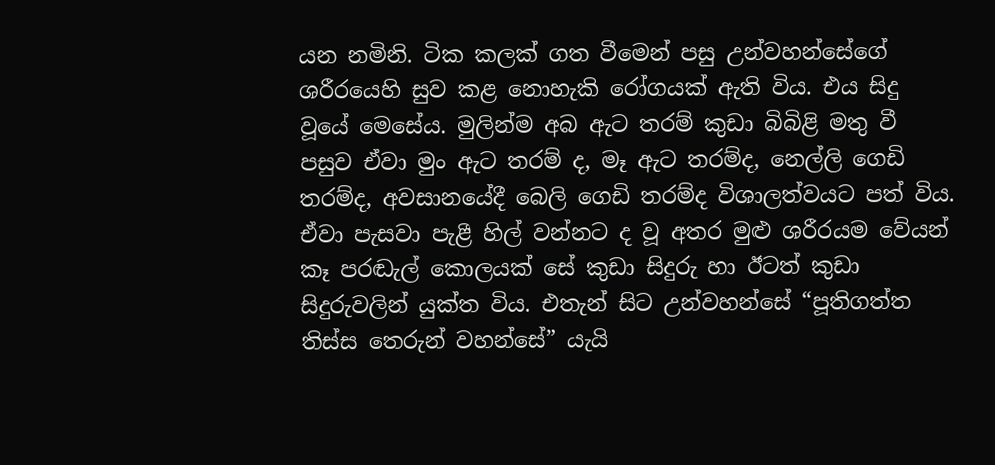යන නමිනි. ටික කලක් ගත වීමෙන් පසු උන්වහන්සේගේ ශරීරයෙහි සුව කළ නොහැකි රෝගයක් ඇති විය. එය සිදු වූයේ මෙසේය. මුලින්ම අබ ඇට තරම් කුඩා බිබිළි මතු වී පසුව ඒවා මුං ඇට තරම් ද, මෑ ඇට තරම්ද, නෙල්ලි ගෙඩි තරම්ද, අවසානයේදී බෙලි ගෙඩි තරම්ද විශාලත්වයට පත් විය. ඒවා පැසවා පැළී හිල් වන්නට ද වූ අතර මුළු ශරීරයම වේයන් කෑ පරඬැල් කොලයක් සේ කුඩා සිදුරු හා ඊටත් කුඩා සිදුරුවලින් යුක්ත විය. එතැන් සිට උන්වහන්සේ “පූතිගත්ත තිස්ස තෙරුන් වහන්සේ” යැයි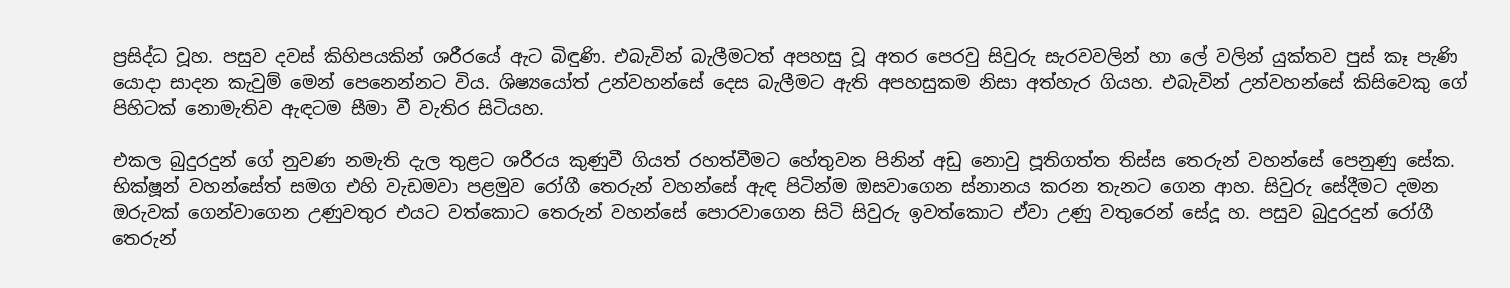ප්‍රසිද්ධ වූහ. පසුව දවස් කිහිපයකින් ශරීරයේ ඇට බිඳුණි. එබැවින් බැලීමටත් අපහසු වූ අතර පෙරවු සිවුරු සැරවවලින් හා ලේ වලින් යුක්තව පුස් කෑ පැණි යොදා සාදන කැවුම් මෙන් පෙනෙන්නට විය. ශිෂ්‍යයෝත් උන්වහන්සේ දෙස බැලීමට ඇති අපහසුකම නිසා අත්හැර ගියහ. එබැවින් උන්වහන්සේ කිසිවෙකු ගේ පිහිටක් නොමැතිව ඇඳටම සීමා වී වැතිර සිටියහ.

එකල බුදුරදුන් ගේ නුවණ නමැති දැල තුළට ශරීරය කුණුවී ගියත් රහත්වීමට හේතුවන පිනින් අඩු නොවු පූතිගත්ත තිස්ස තෙරුන් වහන්සේ පෙනුණු සේක. භික්ෂූන් වහන්සේත් සමග එහි වැඩමවා පළමුව රෝගී තෙරුන් වහන්සේ ඇඳ පිටින්ම ඔසවාගෙන ස්නානය කරන තැනට ගෙන ආහ. සිවුරු සේදීමට දමන ඔරුවක් ගෙන්වාගෙන උණුවතුර එයට වත්කොට තෙරුන් වහන්සේ පොරවාගෙන සිටි සිවුරු ඉවත්කොට ඒවා උණු වතුරෙන් සේදූ හ. පසුව බුදුරදුන් රෝගී තෙරුන්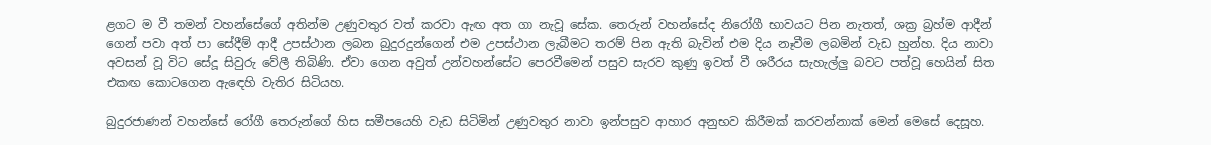ළගට ම වී තමන් වහන්සේගේ අතින්ම උණුවතුර වත් කරවා ඇඟ අත ගා නැවූ සේක. තෙරුන් වහන්සේද නිරෝගී භාවයට පින නැතත්, ශක්‍ර බ්‍රහ්ම ආදීන් ගෙන් පවා අත් පා සේදීම් ආදී උපස්ථාන ලබන බුදුරදුන්ගෙන් එම උපස්ථාන ලැබීමට තරම් පින ඇති බැවින් එම දිය නෑවීම ලබමින් වැඩ හුන්හ. දිය නාවා අවසන් වූ විට සේදූ සිවුරු වේලී තිබිණි. ඒවා ගෙන අවුත් උන්වහන්සේට පෙරවීමෙන් පසුව සැරව කුණු ඉවත් වී ශරීරය සැහැල්ලු බවට පත්වූ හෙයින් සිත එකඟ කොටගෙන ඇඳෙහි වැතිර සිටියහ.

බුදුරජාණන් වහන්සේ රෝගී තෙරුන්ගේ හිස සමීපයෙහි වැඩ සිටිමින් උණුවතුර නාවා ඉන්පසුව ආහාර අනුභව කිරීමක් කරවන්නාක් මෙන් මෙසේ දෙසූහ.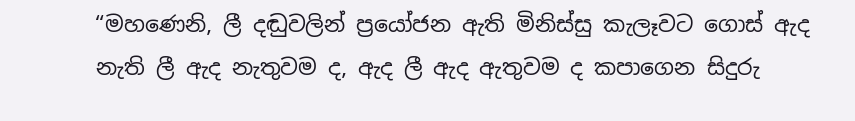“මහණෙනි, ලී දඬුවලින් ප්‍රයෝජන ඇති මිනිස්සු කැලෑවට ගොස් ඇද නැති ලී ඇද නැතුවම ද, ඇද ලී ඇද ඇතුවම ද කපාගෙන සිදුරු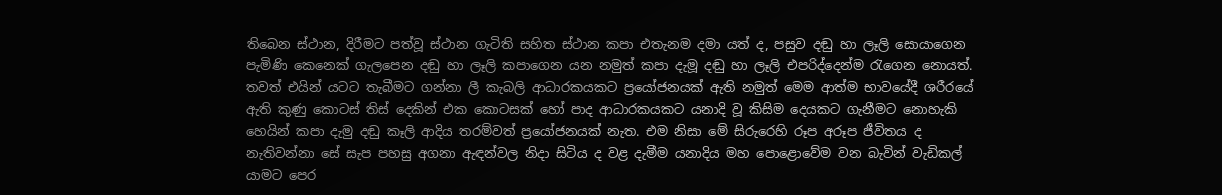තිබෙන ස්ථාන, දිරීමට පත්වූ ස්ථාන ගැටිති සහිත ස්ථාන කපා එතැනම දමා යත් ද, පසුව දඬු හා ලෑලි සොයාගෙන පැමිණි කෙනෙක් ගැලපෙන දඬු හා ලෑලි කපාගෙන යන නමුත් කපා දැමූ දඬු හා ලෑලි එපරිද්දෙන්ම රැගෙන නොයත්. තවත් එයින් යටට තැබීමට ගන්නා ලී කැබලි ආධාරකයකට ප්‍රයෝජනයක් ඇති නමුත් මෙම ආත්ම භාවයේදී ශරීරයේ ඇති කුණු කොටස් තිස් දෙකින් එක කොටසක් හෝ පාද ආධාරකයකට යනාදි වූ කිසිම දෙයකට ගැනීමට නොහැකි හෙයින් කපා දැමු දඬු කෑලි ආදිය තරම්වත් ප්‍රයෝජනයක් නැත. එම නිසා මේ සිරුරෙහි රූප අරූප ජීවිතය ද නැතිවන්නා සේ සැප පහසු අගනා ඇඳන්වල නිදා සිටිය ද වළ දැමීම යනාදිය මහ පොළොවේම වන බැවින් වැඩිකල් යාමට පෙර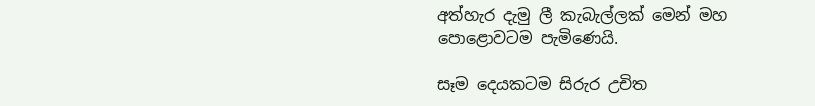අත්හැර දැමු ලී කැබැල්ලක් මෙන් මහ පොළොවටම පැමිණෙයි.

සෑම දෙයකටම සිරුර උචිත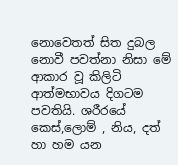නොවෙතත් සිත දුබල නොවී පවත්නා නිසා මේ ආකාර වූ කිලිටි ආත්මභාවය දිගටම පවතියි. ශරීරයේ කෙස්,ලොම් , නිය, දත් හා හම යන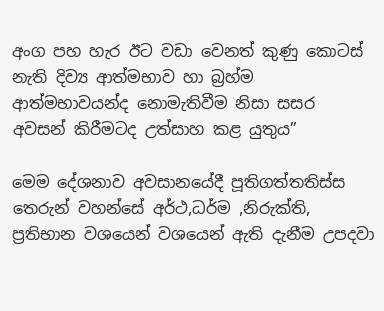අංග පහ හැර ඊට වඩා වෙනත් කුණු කොටස් නැති දිව්‍ය ආත්මභාව හා බ්‍රහ්ම ආත්මභාවයන්ද නොමැතිවීම නිසා සසර අවසන් කිරීමටද උත්සාහ කළ යුතුය”

මෙම දේශනාව අවසානයේදී පූතිගත්තතිස්ස තෙරුන් වහන්සේ අර්ථ,ධර්ම ,නිරුක්ති, ප්‍රතිභාන වශයෙන් වශයෙන් ඇති දැනීම උපදවා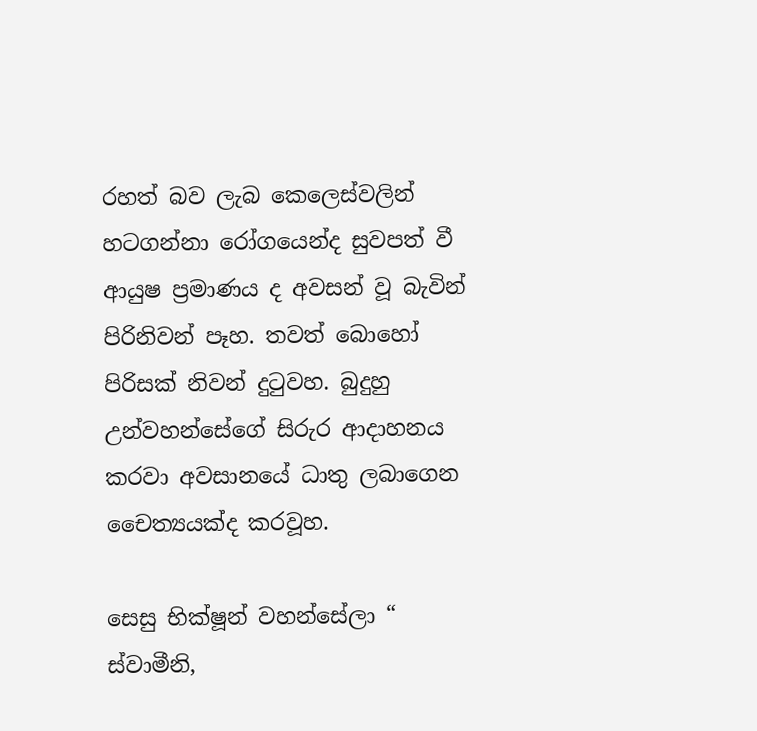රහත් බව ලැබ කෙලෙස්වලින් හටගන්නා රෝගයෙන්ද සුවපත් වී ආයුෂ ප්‍රමාණය ද අවසන් වූ බැවින් පිරිනිවන් පෑහ. තවත් බොහෝ පිරිසක් නිවන් දුටුවහ. බුදුහු උන්වහන්සේගේ සිරුර ආදාහනය කරවා අවසානයේ ධාතු ලබාගෙන චෛත්‍යයක්ද කරවූහ.

සෙසු භික්ෂූන් වහන්සේලා “ ස්වාමීනි,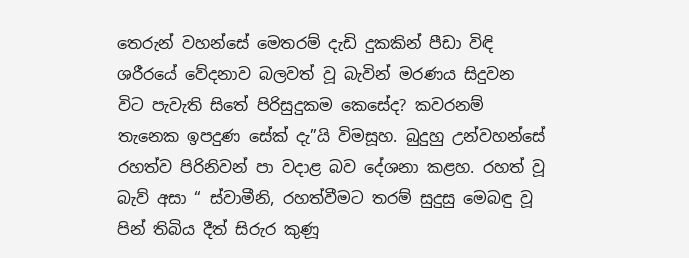තෙරුන් වහන්සේ මෙතරම් දැඩි දුකකින් පීඩා විඳි ශරීරයේ වේදනාව බලවත් වූ බැවින් මරණය සිදුවන විට පැවැති සිතේ පිරිසුදුකම කෙසේද? කවරනම් තැනෙක ඉපදුණ සේක් දැ”යි විමසූහ. බුදුහු උන්වහන්සේ රහත්ව පිරිනිවන් පා වදාළ බව දේශනා කළහ. රහත් වූ බැව් අසා “ ස්වාමීනි, රහත්වීමට තරම් සුදුසු මෙබඳු වූ පින් තිබිය දීත් සිරුර කුණූ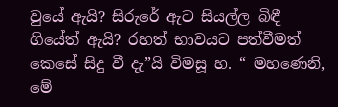වුයේ ඇයි? සිරුරේ ඇට සියල්ල බිඳී ගියේත් ඇයි? රහත් භාවයට පත්වීමත් කෙසේ සිදු වී දැ”යි විමසූ හ. “ මහණෙනි, මේ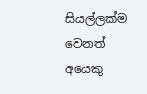සියල්ලක්ම වෙනත් අයෙකු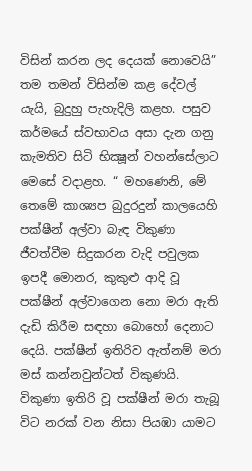විසින් කරන ලද දෙයක් නොවෙයි” තම තමන් විසින්ම කළ දේවල් යැයි, බුදුහු පැහැදිලි කළහ. පසුව කර්මයේ ස්වභාවය අසා දැන ගනු කැමතිව සිටි භික්‍ෂූන් වහන්සේලාට මෙසේ වදාළහ. “ මහණෙනි, මේ තෙමේ කාශ්‍යප බුදුරදුන් කාලයෙහි පක්ෂීන් අල්වා බැඳ විකුණා ජීවත්වීම සිදුකරන වැදි පවුලක ඉපදී මොනර, කුකුළු ආදි වූ පක්ෂීන් අල්වාගෙන නො මරා ඇති දැඩි කිරීම සඳහා බොහෝ දෙනාට දෙයි. පක්ෂීන් ඉතිරිව ඇත්නම් මරා මස් කන්නවුන්ටත් විකුණයි. විකුණා ඉතිරි වූ පක්ෂීන් මරා තැබූ විට නරක් වන නිසා පියඹා යාමට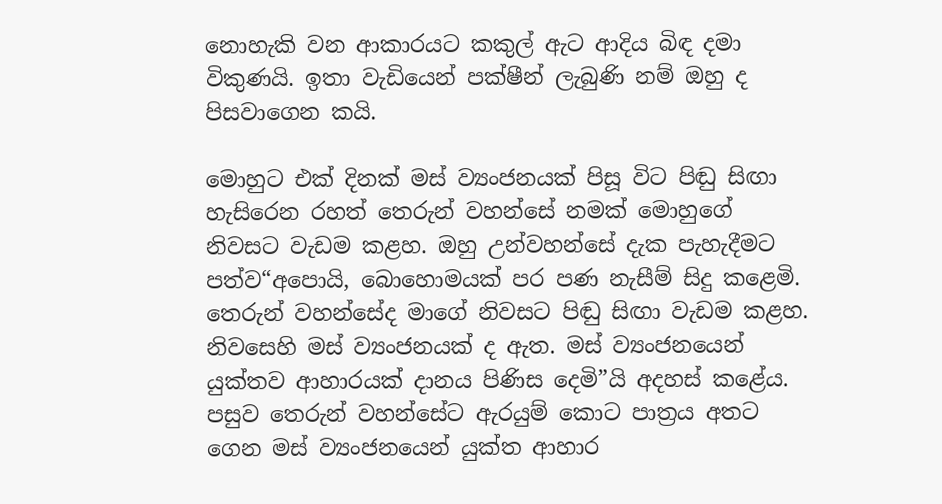නොහැකි වන ආකාරයට කකුල් ඇට ආදිය බිඳ දමා විකුණයි. ඉතා වැඩියෙන් පක්ෂීන් ලැබුණි නම් ඔහු ද පිසවාගෙන කයි.

මොහුට එක් දිනක් මස් ව්‍යංජනයක් පිසූ විට පිඬු සිඟා හැසිරෙන රහත් තෙරුන් වහන්සේ නමක් මොහුගේ නිවසට වැඩම කළහ. ඔහු උන්වහන්සේ දැක පැහැදීමට පත්ව“අපොයි, බොහොමයක් පර පණ නැසීම් සිදු කළෙමි. තෙරුන් වහන්සේද මාගේ නිවසට පිඬු සිඟා වැඩම කළහ. නිවසෙහි මස් ව්‍යංජනයක් ද ඇත. මස් ව්‍යංජනයෙන් යුක්තව ආහාරයක් දානය පිණිස දෙමි”යි අදහස් කළේය. පසුව තෙරුන් වහන්සේට ඇරයුම් කොට පාත්‍රය අතට ගෙන මස් ව්‍යංජනයෙන් යුක්ත ආහාර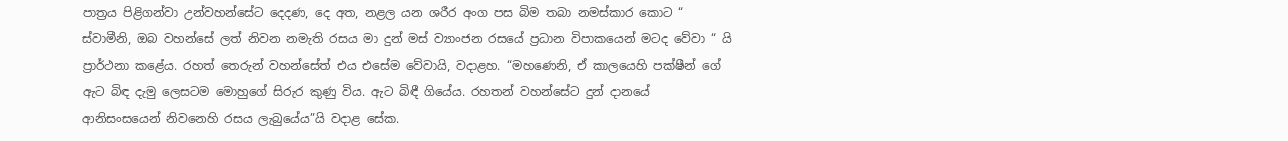පාත්‍රය පිළිගන්වා උන්වහන්සේට දෙදණ, දෙ අත, නළල යන ශරීර අංග පස බිම තබා නමස්කාර කොට “ ස්වාමීනි, ඔබ වහන්සේ ලත් නිවන නමැති රසය මා දුන් මස් ව්‍යාංජන රසයේ ප්‍රධාන විපාකයෙන් මටද වේවා “ යි ප්‍රාර්ථනා කළේය. රහත් තෙරුන් වහන්සේත් එය එසේම වේවායි, වදාළහ. “මහණෙනි, ඒ කාලයෙහි පක්ෂීන් ගේ ඇට බිඳ දැමු ලෙසටම මොහුගේ සිරුර කුණු විය. ඇට බිඳී ගියේය. රහතන් වහන්සේට දුන් දානයේ ආනිසංසයෙන් නිවනෙහි රසය ලැබුයේය”යි වදාළ සේක.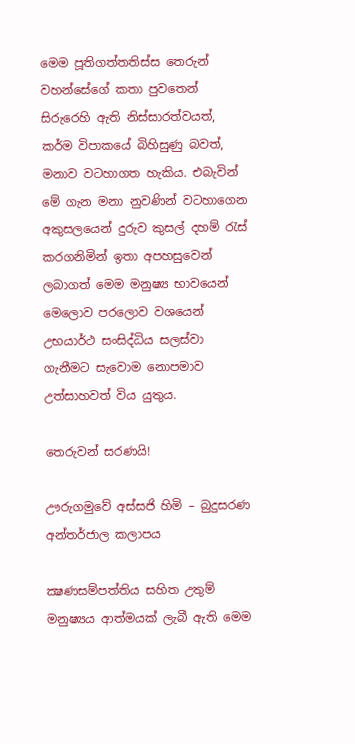මෙම පූතිගත්තතිස්ස තෙරුන් වහන්සේගේ කතා පුවතෙන් සිරුරෙහි ඇති නිස්සාරත්වයත්, කර්ම විපාකයේ බිහිසුණු බවත්, මනාව වටහාගත හැකිය. එබැවින් මේ ගැන මනා නුවණින් වටහාගෙන අකුසලයෙන් දුරුව කුසල් දහම් රැස් කරගනිමින් ඉතා අපහසුවෙන් ලබාගත් මෙම මනුෂ්‍ය භාවයෙන් මෙලොව පරලොව වශයෙන් උභයාර්ථ සංසිද්ධිය සලස්වා ගැනීමට සැවොම නොපමාව උත්සාහවත් විය යුතුය.

තෙරුවන් සරණයි!

ඌරුගමුවේ අස්සජි හිමි – බුදුසරණ අන්තර්ජාල කලාපය

ක්‍ෂණසම්පත්තිය සහිත උතුම් මනුෂ්‍යය ආත්මයක් ලැබී ඇති මෙම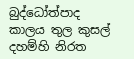බුද්ධෝත්පාද කාලය තුල කුසල් දහම්හි නිරත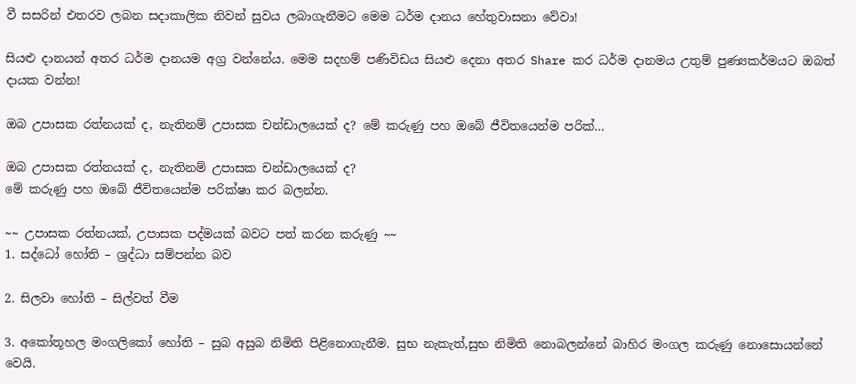වී සසරින් එතරව ලබන සදාකාලික නිවන් සුවය ලබාගැනීමට මෙම ධර්ම දානය හේතුවාසනා වේවා!

සියළු දානයන් අතර ධර්ම දානයම අග්‍ර වන්නේය. මෙම සදහම් පණිවිඩය සියළු දෙනා අතර Share කර ධර්ම දානමය උතුම් පුණ්‍යකර්මයට ඔබත් දායක වන්න!

ඔබ උපාසක රත්නයක් ද, නැතිනම් උපාසක චන්ඩාලයෙක් ද? මේ කරුණු පහ ඔබේ ජීවිතයෙන්ම පරික්…

ඔබ උපාසක රත්නයක් ද, නැතිනම් උපාසක චන්ඩාලයෙක් ද?
මේ කරුණු පහ ඔබේ ජීවිතයෙන්ම පරික්ෂා කර බලන්න.

~~ උපාසක රත්නයක්, උපාසක පද්මයක් බවට පත් කරන කරුණු ~~
1. සද්ධෝ හෝති – ශ්‍රද්ධා සම්පන්න බව

2. සිලවා හෝති – සිල්වත් වීම

3. අකෝතූහල මංගලිකෝ හෝති – සුබ අසුබ නිමිති පිළිනොගැනීම. සුභ නැකැත්,සුභ නිමිති නොබලන්නේ බාහිර මංගල කරුණු නොසොයන්නේ වෙයි.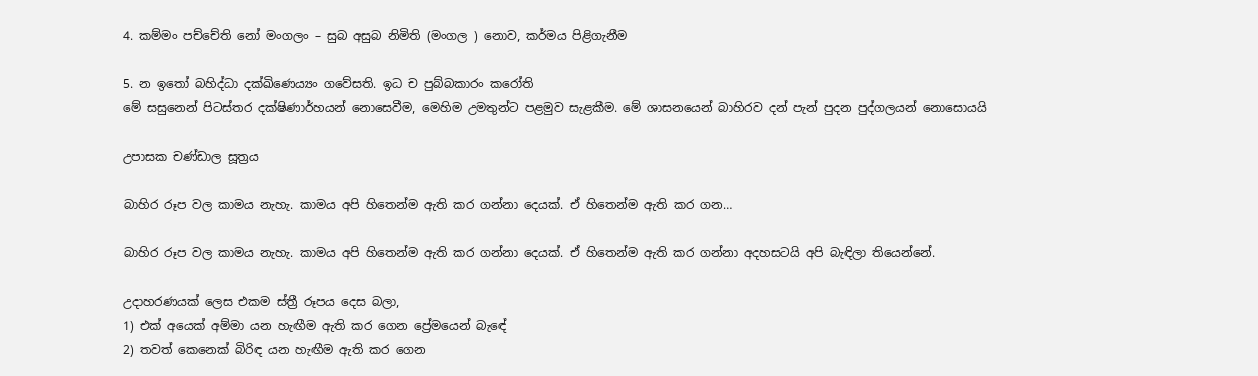4. කම්මං පච්චේති නෝ මංගලං – සුබ අසුබ නිමිති (මංගල ) නොව, කර්මය පිළිගැනීම

5. න ඉතෝ බහිද්ධා දක්ඛිණෙය්‍යං ගවේසති. ඉධ ච පුබ්බකාරං කරෝති
මේ සසුනෙන් පිටස්තර දක්ෂිණාර්හයන් නොසෙවීම, මෙහිම උමතුන්ට පළමුව සැළකීම. මේ ශාසනයෙන් බාහිරව දන් පැන් පුදන පුද්ගලයන් නොසොයයි

උපාසක චණ්ඩාල සූත්‍රය

බාහිර රූප වල කාමය නැහැ. කාමය අපි හිතෙන්ම ඇති කර ගන්නා දෙයක්. ඒ හිතෙන්ම ඇති කර ගන…

බාහිර රූප වල කාමය නැහැ. කාමය අපි හිතෙන්ම ඇති කර ගන්නා දෙයක්. ඒ හිතෙන්ම ඇති කර ගන්නා අදහසටයි අපි බැඳිලා තියෙන්නේ.

උදාහරණයක් ලෙස එකම ස්ත්‍රී රූපය දෙස බලා,
1) එක් අයෙක් අම්මා යන හැඟීම ඇති කර ගෙන ප්‍රේමයෙන් බැඳේ
2) තවත් කෙනෙක් බිරිඳ යන හැඟීම ඇති කර ගෙන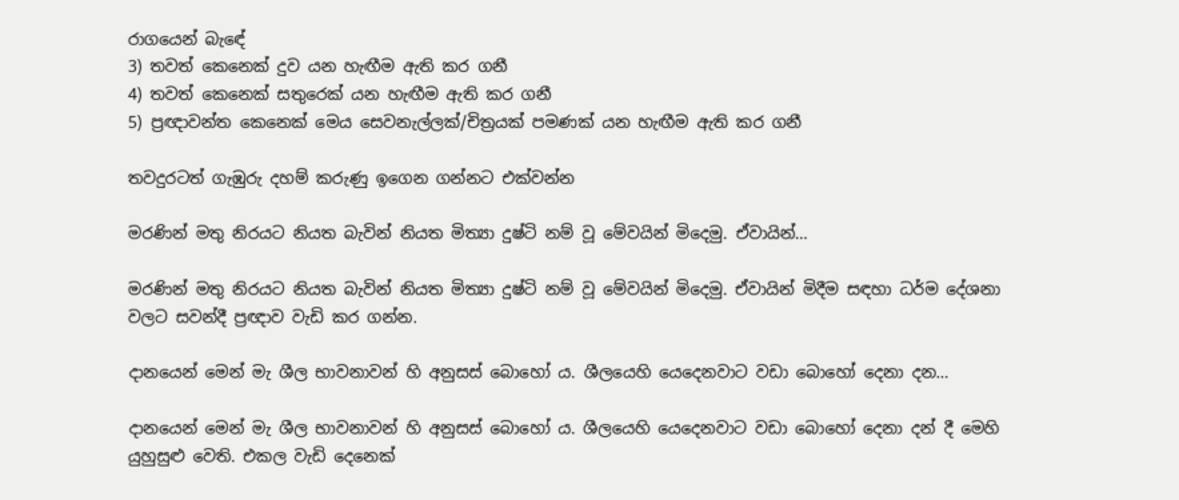රාගයෙන් බැඳේ
3) තවත් කෙනෙක් දුව යන හැඟීම ඇති කර ගනී
4) තවත් කෙනෙක් සතුරෙක් යන හැඟීම ඇති කර ගනී
5) ප්‍රඥාවන්ත කෙනෙක් මෙය සෙවනැල්ලක්/චිත්‍රයක් පමණක් යන හැඟීම ඇති කර ගනී

තවදුරටත් ගැඹුරු දහම් කරුණු ඉගෙන ගන්නට එක්වන්න

මරණින් මතු නිරයට නියත බැවින් නියත මිත්‍යා දුෂ්ටි නම් වූ මේවයින් මිදෙමු. ඒවායින්…

මරණින් මතු නිරයට නියත බැවින් නියත මිත්‍යා දුෂ්ටි නම් වූ මේවයින් මිදෙමු. ඒවායින් මිදීම සඳහා ධර්ම දේශනා වලට සවන්දී ප්‍රඥාව වැඩි කර ගන්න.

දානයෙන් මෙන් මැ ශීල භාවනාවන් හි අනුසස් බොහෝ ය. ශීලයෙහි යෙදෙනවාට වඩා බොහෝ දෙනා දන…

දානයෙන් මෙන් මැ ශීල භාවනාවන් හි අනුසස් බොහෝ ය. ශීලයෙහි යෙදෙනවාට වඩා බොහෝ දෙනා දන් දී මෙහි යුහුසුළු වෙති. එකල වැඩි දෙනෙක්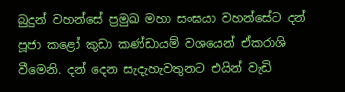බුදුන් වහන්සේ ප්‍රමුඛ මහා සංඝයා වහන්සේට දන් පූජා කළෝ කුඩා කණ්ඩායම් වශයෙන් ඒකරාශි වීමෙනි. දන් දෙන සැදැහැවතුනට එයින් වැඩි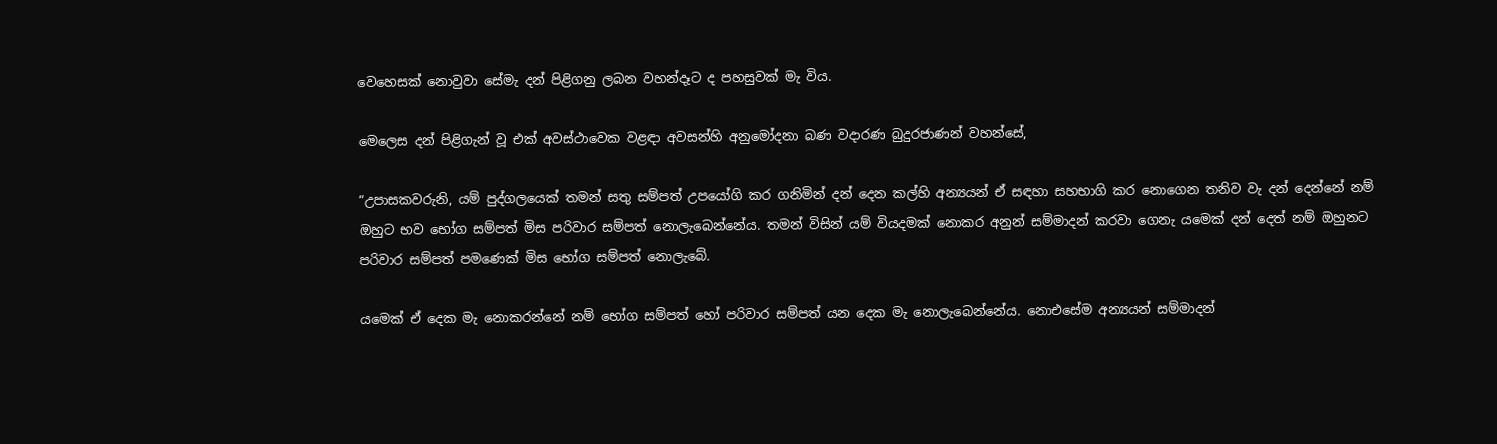වෙහෙසක් නොවුවා සේමැ දන් පිළිගනු ලබන වහන්දෑට ද පහසුවක් මැ විය.

මෙලෙස දන් පිළිගැන් වූ එක් අවස්ථාවෙක වළඳා අවසන්හි අනුමෝදනා බණ වදාරණ බුදුරජාණන් වහන්සේ,

“උපාසකවරුනි, යම් පුද්ගලයෙක් තමන් සතු සම්පත් උපයෝගි කර ගනිමින් දන් දෙන කල්හි අන්‍යයන් ඒ සඳහා සහභාගි කර නොගෙන තනිව වැ දන් දෙන්නේ නම් ඔහුට භව භෝග සම්පත් මිස පරිවාර සම්පත් නොලැබෙන්නේය. තමන් විසින් යම් වියදමක් නොකර අනුන් සම්මාදන් කරවා ගෙනැ යමෙක් දන් දෙත් නම් ඔහුනට පරිවාර සම්පත් පමණෙක් මිස භෝග සම්පත් නොලැබේ.

යමෙක් ඒ දෙක මැ නොකරන්නේ නම් භෝග සම්පත් හෝ පරිවාර සම්පත් යන දෙක මැ නොලැබෙන්නේය. නොඑසේම අන්‍යයන් සම්මාදන්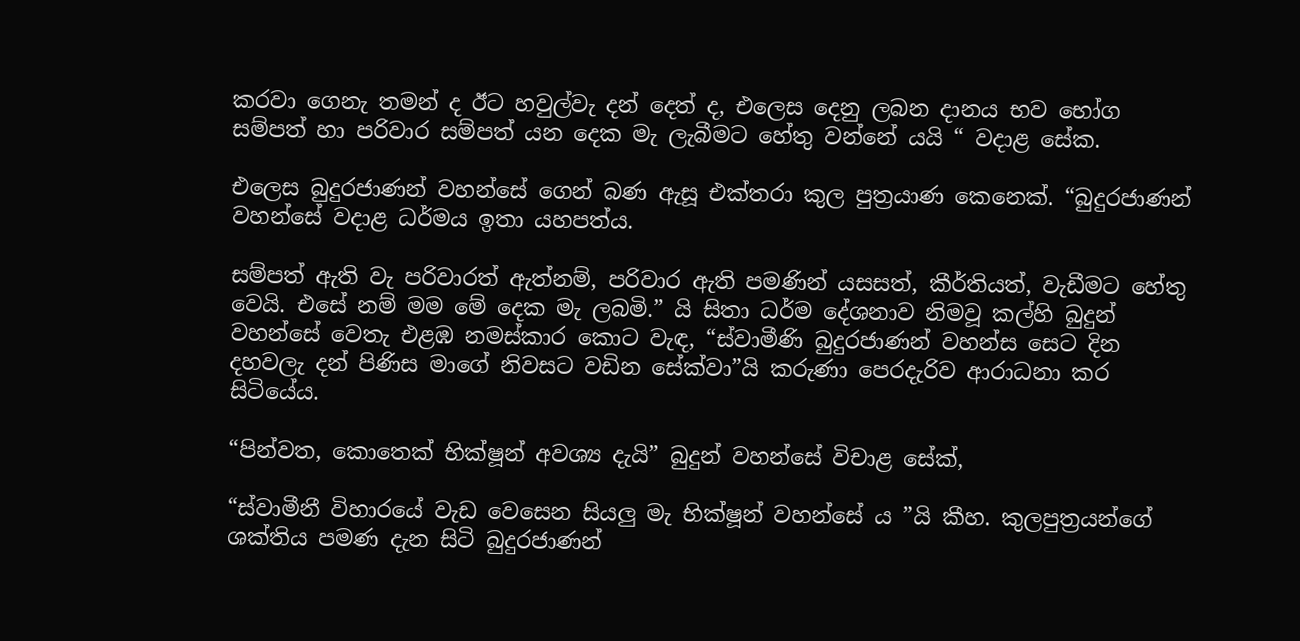කරවා ගෙනැ තමන් ද ඊට හවුල්වැ දන් දෙත් ද, එලෙස දෙනු ලබන දානය භව භෝග සම්පත් හා පරිවාර සම්පත් යන දෙක මැ ලැබීමට හේතු වන්නේ යයි “ වදාළ සේක.

එලෙස බුදුරජාණන් වහන්සේ ගෙන් බණ ඇසූ එක්තරා කුල පුත්‍රයාණ කෙනෙක්. “බුදුරජාණන් වහන්සේ වදාළ ධර්මය ඉතා යහපත්ය.

සම්පත් ඇති වැ පරිවාරත් ඇත්නම්, පරිවාර ඇති පමණින් යසසත්, කීර්තියත්, වැඩීමට හේතු වෙයි. එසේ නම් මම මේ දෙක මැ ලබමි.” යි සිතා ධර්ම දේශනාව නිමවූ කල්හි බුදුන් වහන්සේ වෙතැ එළඹ නමස්කාර කොට වැඳ, “ස්වාමීණි බුදුරජාණන් වහන්ස සෙට දින දහවලැ දන් පිණිස මාගේ නිවසට වඩින සේක්වා”යි කරුණා පෙරදැරිව ආරාධනා කර සිටියේය.

“පින්වත, කොතෙක් භික්ෂූන් අවශ්‍ය දැයි” බුදුන් වහන්සේ විචාළ සේක්,

“ස්වාමීනී විහාරයේ වැඩ වෙසෙන සියලු මැ භික්ෂූන් වහන්සේ ය ”යි කීහ. කුලපුත්‍රයන්ගේ ශක්තිය පමණ දැන සිටි බුදුරජාණන්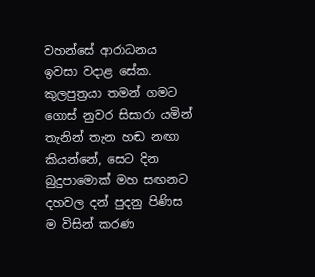වහන්සේ ආරාධනය ඉවසා වදාළ සේක. කුලපුත්‍රයා තමන් ගමට ගොස් නුවර සිසාරා යමින් තැනින් තැන හඬ නඟා කියන්නේ, සෙට දින බුදුපාමොක් මහ සඟනට දහවල දන් පුදනු පිණිස ම විසින් කරණ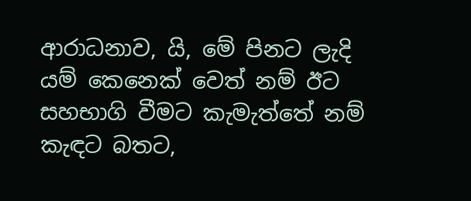ආරාධනාව, යි, මේ පිනට ලැදි යම් කෙනෙක් වෙත් නම් ඊට සහභාගි වීමට කැමැත්තේ නම් කැඳට බතට,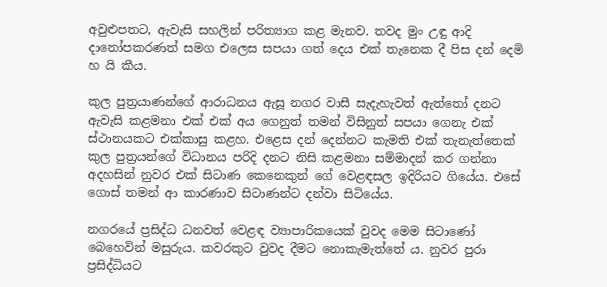අවුළුපතට, ඇවැසි සහලින් පරිත්‍යාග කළ මැනව. තවද මුං උඳු ආදි දානෝපකරණත් සමග එලෙස සපයා ගත් දෙය එක් තැනෙක දී පිස දන් දෙමි හ යි කීය.

කුල පුත්‍රයාණන්ගේ ආරාධනය ඇසූ නගර වාසී සැදැහැවත් ඇත්තෝ දනට ඇවැසි කළමනා එක් එක් අය ගෙනුත් තමන් විසිනුත් සපයා ගෙනැ එක් ස්ථානයකට එක්කාසු කළහ. එළෙස දන් දෙන්නට කැමති එක් තැනැත්තෙක් කුල පුත්‍රයන්ගේ විධානය පරිදි දනට නිසි කළමනා සම්මාදන් කර ගන්නා අදහසින් නුවර එක් සිටාණ කෙනෙකුන් ගේ වෙළඳසල ඉදිරියට ගියේය. එසේ ගොස් තමන් ආ කාරණාව සිටාණන්ට දන්වා සිටියේය.

නගරයේ ප්‍රසිද්ධ ධනවත් වෙළඳ ව්‍යාපාරිකයෙක් වුවද මෙම සිටාණෝ බෙහෙවින් මසුරුය. කවරකුට වුවද දීමට නොකැමැත්තේ ය. නුවර පුරා ප්‍රසිද්ධියට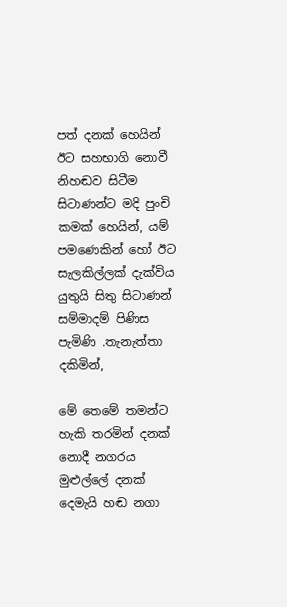පත් දනක් හෙයින් ඊට සහභාගි නොවී නිහඬව සිටීම සිටාණන්ට මදි පුංචි කමක් හෙයින්, යම් පමණෙකින් හෝ ඊට සැලකිල්ලක් දැක්විය යුතුයි සිතු සිටාණන් සම්මාදම් පිණිස පැමිණි .තැනැත්තා දකිමින්,

මේ තෙමේ තමන්ට හැකි තරමින් දනක් නොදී නගරය මුළුල්ලේ දනක් දෙමැයි හඬ නගා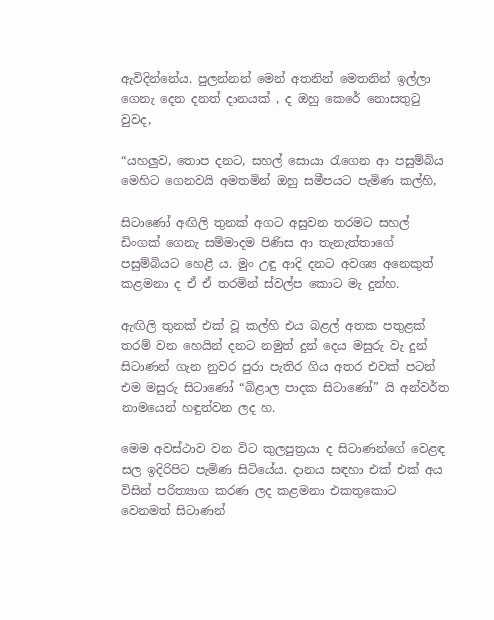ඇවිදින්නේය. පුලන්නන් මෙන් අතනින් මෙතනින් ඉල්ලා ගෙනැ දෙන දනත් දානයක් , ද ඔහු කෙරේ නොසතුටු වුවද,

“යහලුව, තොප දනට, සහල් සොයා රැගෙන ආ පසුම්බිය මෙහිට ගෙනවයි අමතමින් ඔහු සමීපයට පැමිණ කල්හි,

සිටාණෝ අඟිලි තුනක් අගට අසුවන තරමට සහල් ඩිංගක් ගෙනැ සම්මාදම පිණිස ආ තැනැත්තාගේ පසුම්බියට හෙළී ය. මුං උඳු ආදි දනට අවශ්‍ය අනෙකුත් කළමනා ද ඒ ඒ තරමින් ස්වල්ප කොට මැ දුන්හ.

ඇඟිලි තුනක් එක් වූ කල්හි එය බළල් අතක පතුළක් තරම් වන හෙයින් දනට නමුත් දුන් දෙය මසුරු වැ දුන් සිටාණන් ගැන නුවර පුරා පැතිර ගිය අතර එවක් පටන් එම මසුරු සිටාණෝ “බිළාල පාදක සිටාණෝ” යි අන්වර්ත නාමයෙන් හඳුන්වන ලද හ.

මෙම අවස්ථාව වන විට කුලපුත්‍රයා ද සිටාණන්ගේ වෙළඳ සල ඉදිරිපිට පැමිණ සිටියේය. දානය සඳහා එක් එක් අය විසින් පරිත්‍යාග කරණ ලද කළමනා එකතුකොට වෙනමත් සිටාණන්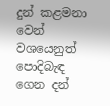දුන් කළමනා වෙන් වශයෙනුත් පොදිබැඳ ගෙන දන්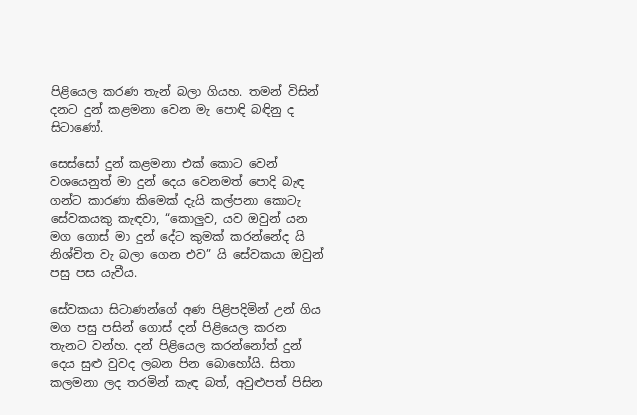පිළියෙල කරණ තැන් බලා ගියහ. තමන් විසින් දනට දුන් කළමනා වෙන මැ පොඳි බඳිනු ද සිටාණෝ.

සෙස්සෝ දුන් කළමනා එක් කොට වෙන් වශයෙනුත් මා දුන් දෙය වෙනමත් පොදි බැඳ ගන්ට කාරණා කිමෙක් දැයි කල්පනා කොටැ සේවකයකු කැඳවා, “කොලුව, යව ඔවුන් යන මග ගොස් මා දුන් දේට කුමක් කරන්නේද යි නිශ්චිත වැ බලා ගෙන එව” යි සේවකයා ඔවුන් පසු පස යැවීය.

සේවකයා සිටාණන්ගේ අණ පිළිපදිමින් උන් ගිය මග පසු පසින් ගොස් දන් පිළියෙල කරන තැනට වන්හ. දන් පිළියෙල කරන්නෝත් දුන් දෙය සුළු වුවද ලබන පින බොහෝයි. සිතා කලමනා ලද තරමින් කැඳ බත්, අවුළුපත් පිසින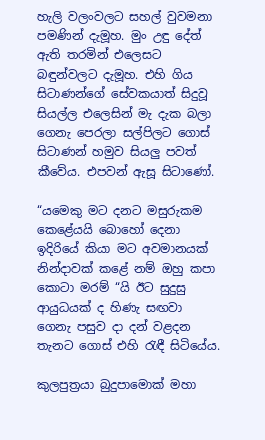හැලි වලංවලට සහල් වුවමනා පමණින් දැමූහ. මුං උඳු දේත් ඇති තරමින් එලෙසට බඳුන්වලට දැමූහ. එහි ගිය සිටාණන්ගේ සේවකයාත් සිදුවූ සියල්ල එලෙසින් මැ දැක බලා ගෙනැ පෙරලා සල්පිලට ගොස් සිටාණන් හමුව සියලු පවත් කීවේය. එපවන් ඇසූ සිටාණෝ.

“යමෙකු මට දනට මසුරුකම කෙළේයයි බොහෝ දෙනා ඉදිරියේ කියා මට අවමානයක් නින්දාවක් කළේ නම් ඔහු කපා කොටා මරම් “යි ඊට සුදුසු ආයුධයක් ද හිණැ සඟවා ගෙනැ පසුව දා දන් වළදන තැනට ගොස් එහි රැඳී සිටියේය.

කුලපුත්‍රයා බුදුපාමොක් මහා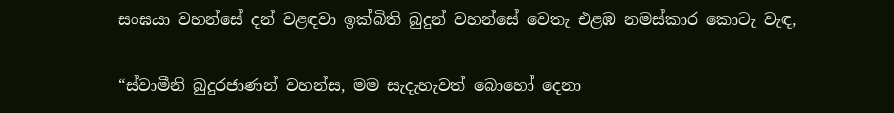සංඝයා වහන්සේ දන් වළඳවා ඉක්බිති බුදුන් වහන්සේ වෙතැ එළඹ නමස්කාර කොටැ වැඳ,

“ස්වාමීනි බුදුරජාණන් වහන්ස, මම සැදැහැවත් බොහෝ දෙනා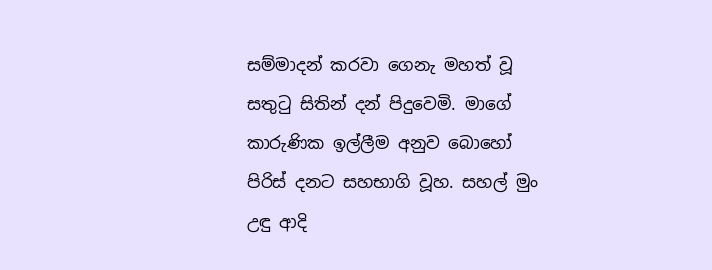සම්මාදන් කරවා ගෙනැ මහත් වූ සතුටු සිතින් දන් පිදුවෙමි. මාගේ කාරුණික ඉල්ලීම අනුව බොහෝ පිරිස් දනට සහභාගි වූහ. සහල් මුං උඳු ආදි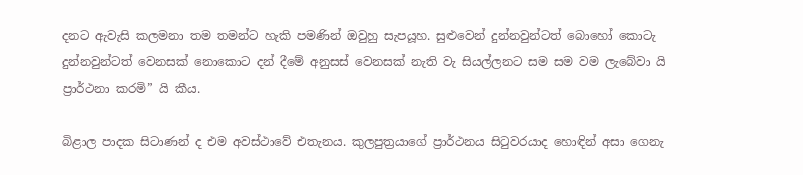දනට ඇවැසි කලමනා තම තමන්ට හැකි පමණින් ඔවුහු සැපයූහ. සුළුවෙන් දුන්නවුන්ටත් බොහෝ කොටැ දුන්නවුන්ටත් වෙනසක් නොකොට දන් දීමේ අනුසස් වෙනසක් නැති වැ සියල්ලනට සම සම වම ලැබේවා යි ප්‍රාර්ථනා කරමි” යි කීය.

බිළාල පාදක සිටාණන් ද එම අවස්ථාවේ එතැනය. කුලපුත්‍රයාගේ ප්‍රාර්ථනය සිටුවරයාද හොඳින් අසා ගෙනැ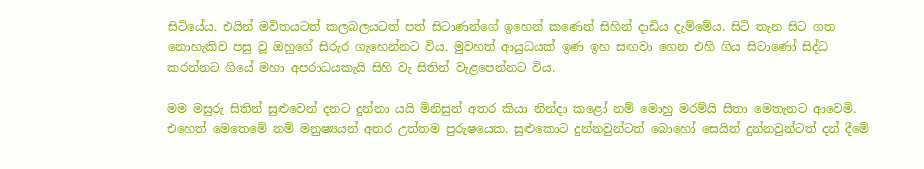සිටියේය. එයින් මවිතයටත් කලබලයටත් පත් සිටාණන්ගේ ඉහෙන් කණෙන් සිහින් දාඩිය දැම්මේය. සිටි තැන සිට ගත නොහැකිව පසු වූ ඔහුගේ සිරුර ගැහෙන්නට විය. මුවහත් ආයුධයක් ඉණ ඉහ සඟවා ගෙන එහි ගිය සිටාණෝ සිද්ධ කරන්නට ගියේ මහා අපරාධයකැයි සිහි වැ සිතින් වැළපෙන්නට විය.

මම මසුරු සිතින් සුළුවෙන් දනට දුන්නා යයි මිනිසුන් අතර කියා නින්දා කළෝ නම් මොහු මරම්යි සිතා මෙතැනට ආවෙමි. එහෙත් මෙතෙමේ නම් මනුෂ්‍යයන් අතර උත්තම පුරුෂයෙක. සුළුකොට දුන්නවුන්ටත් බොහෝ සෙයින් දුන්නවුන්ටත් දන් දීමේ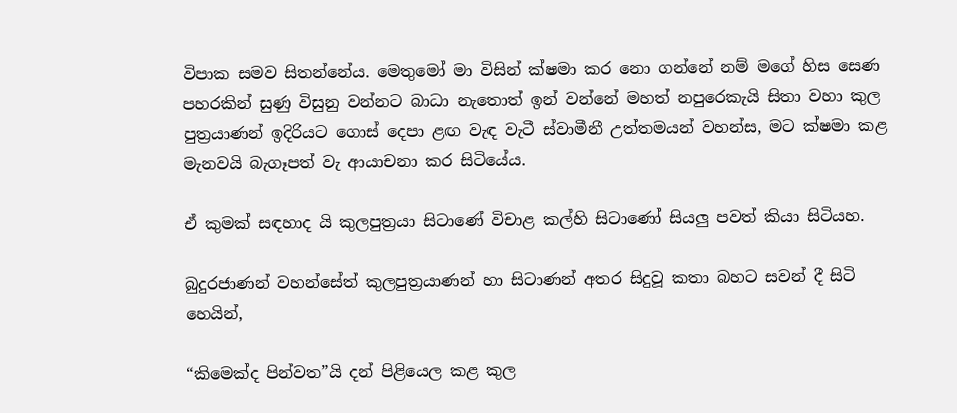විපාක සමව සිතන්නේය. මෙතුමෝ මා විසින් ක්ෂමා කර නො ගන්නේ නම් මගේ හිස සෙණ පහරකින් සුණු විසුනු වන්නට බාධා නැතොත් ඉන් වන්නේ මහත් නපුරෙකැයි සිතා වහා කුල පුත්‍රයාණන් ඉදිරියට ගොස් දෙපා ළඟ වැඳ වැටී ස්වාමීනී උත්තමයන් වහන්ස, මට ක්ෂමා කළ මැනවයි බැගෑපත් වැ ආයාචනා කර සිටියේය.

ඒ කුමක් සඳහාද යි කුලපුත්‍රයා සිටාණේ විචාළ කල්හි සිටාණෝ සියලු පවත් කියා සිටියහ.

බුදුරජාණන් වහන්සේත් කුලපුත්‍රයාණන් හා සිටාණන් අතර සිදුවූ කතා බහට සවන් දී සිටි හෙයින්,

“කිමෙක්ද පින්වත”යි දන් පිළියෙල කළ කුල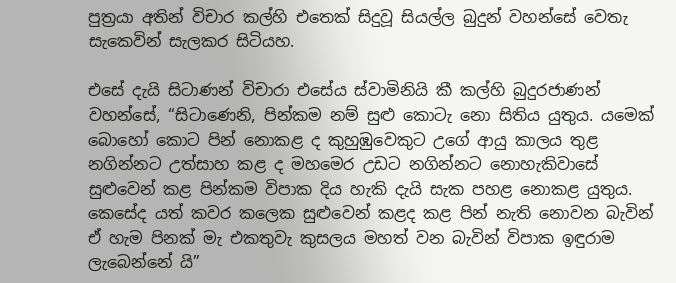පුත්‍රයා අතින් විචාර කල්හි එතෙක් සිදුවූ සියල්ල බුදුන් වහන්සේ වෙතැ සැකෙවින් සැලකර සිටියහ.

එසේ දැයි සිටාණන් විචාරා එසේය ස්වාමිනියි කී කල්හි බුදුරජාණන් වහන්සේ, “සිටාණෙනි, පින්කම නම් සුළු කොටැ නො සිතිය යුතුය. යමෙක් බොහෝ කොට පින් නොකළ ද කුහුඹුවෙකුට උගේ ආයු කාලය තුළ නගින්නට උත්සාහ කළ ද මහමෙර උඩට නගින්නට නොහැකිවාසේ සුළුවෙන් කළ පින්කම විපාක දිය හැකි දැයි සැක පහළ නොකළ යුතුය. කෙසේද යත් කවර කලෙක සුළුවෙන් කළද කළ පින් නැති නොවන බැවින් ඒ හැම පිනක් මැ එකතුවැ කුසලය මහත් වන බැවින් විපාක ඉඳුරාම ලැබෙන්නේ යි”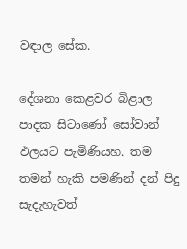වඳාල සේක.

දේශනා කෙළවර බිළාල පාදක සිටාණෝ සෝවාන් ඵලයට පැමිණියහ. තම තමන් හැකි පමණින් දන් පිදු සැදැහැවත්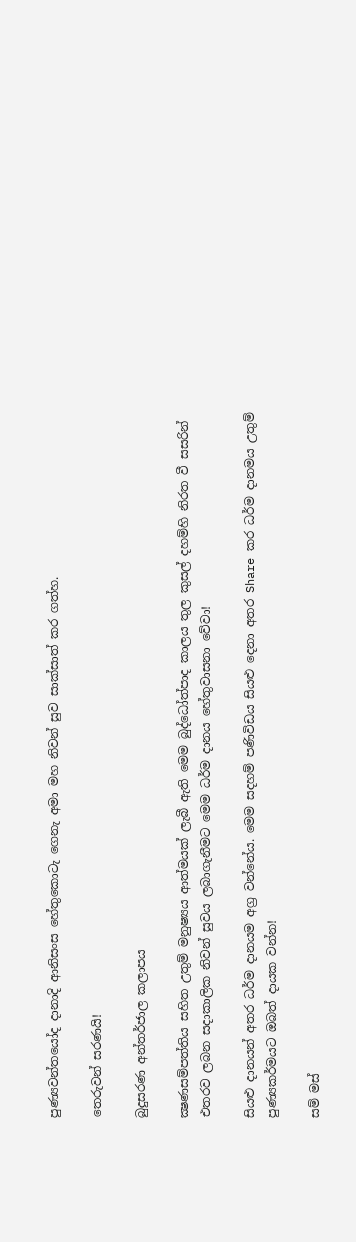පුණ්‍යවන්තයෝද දානාදි ආනිසංස හේතුකොටැ ගෙනැ අමා මහ නිවන් සුව සාක්සාත් කර ගත්හ.

තෙරුවන් සරණයි!

බුදුසරණ අන්තර්ජාල කලාපය

ක්‍ෂණසම්පත්තිය සහිත උතුම් මනුෂ්‍යය ආත්මයක් ලැබී ඇති මෙම බුද්ධෝත්පාද කාලය තුල කුසල් දහම්හි නිරත වී සසරින් එතරව ලබන සදාකාලික නිවන් සුවය ලබාගැනීමට මෙම ධර්ම දානය හේතුවාසනා වේවා!

සියළු දානයන් අතර ධර්ම දානයම අග්‍ර වන්නේය. මෙම සදහම් පණිවිඩය සියළු දෙනා අතර Share කර ධර්ම දානමය උතුම් පුණ්‍යකර්මයට ඔබත් දායක වන්න!

සම් මස්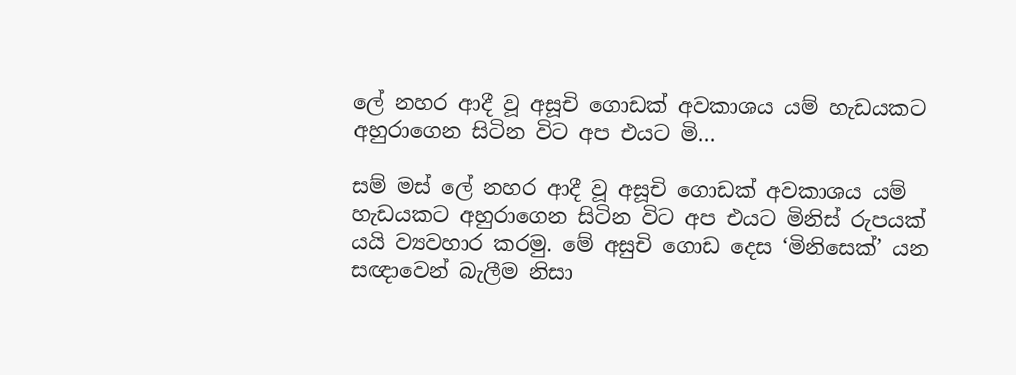ලේ නහර ආදී වූ අසූචි ගොඩක් අවකාශය යම් හැඩයකට අහුරාගෙන සිටින විට අප එයට මි…

සම් මස් ලේ නහර ආදී වූ අසූචි ගොඩක් අවකාශය යම් හැඩයකට අහුරාගෙන සිටින විට අප එයට මිනිස් රුපයක් යයි ව්‍යවහාර කරමු. මේ අසුචි ගොඩ දෙස ‘මිනිසෙක්’ යන සඥාවෙන් බැලීම නිසා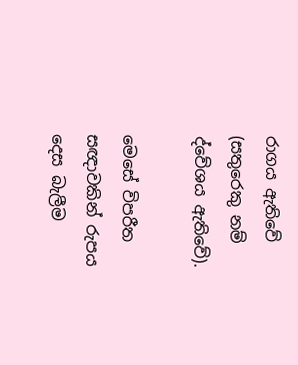රාගය ඇතිවේ (සතුරෙකු නම් ද්වේශය ඇතිවේ).

මෙසේ විපරීත සඥාවකින් රුපය දෙස බැලීම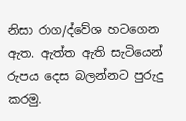නිසා රාග/ද්වේශ හටගෙන ඇත. ඇත්ත ඇති සැටියෙන් රුපය දෙස බලන්නට පුරුදු කරමු.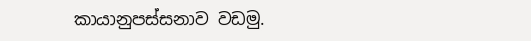කායානුපස්සනාව වඩමු.